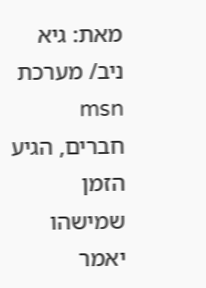מאת: גיא ניב/ מערכת msn
חברים, הגיע הזמן שמישהו יאמר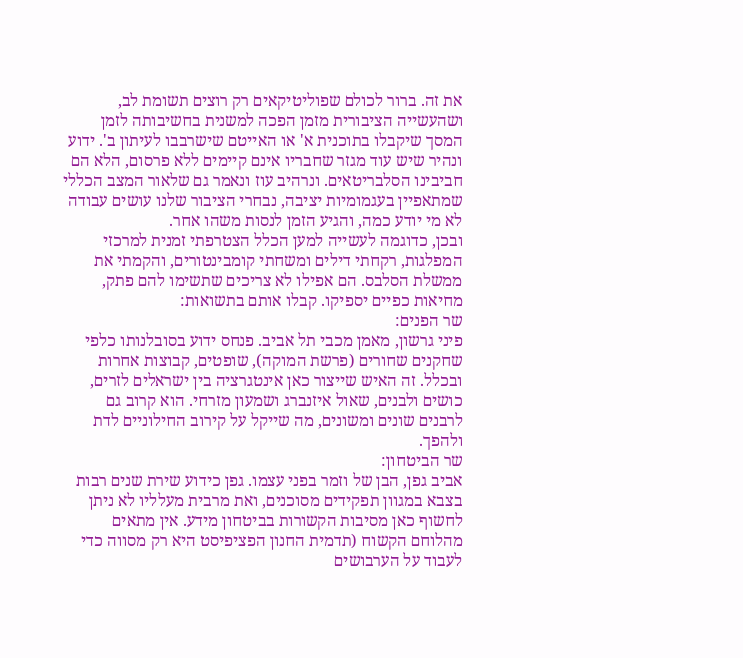את זה. ברור לכולם שפוליטיקאים רק רוצים תשומת לב, ושהעשייה הציבורית מזמן הפכה למשנית בחשיבותה לזמן המסך שיקבלו בתוכנית א' או האייטם שישרבבו לעיתון ב'. ידוע ונהיר שיש עוד מגזר שחבריו אינם קיימים ללא פרסום, הלא הם חביבינו הסלבריטאים. ונרהיב עוז ונאמר גם שלאור המצב הכללי שמתאפיין בעגמומיות יציבה, נבחרי הציבור שלנו עושים עבודה לא מי יודע כמה, והגיע הזמן לנסות משהו אחר.
ובכן, כדוגמה לעשייה למען הכלל הצטרפתי זמנית למרכזי המפלגות, רקחתי דילים ומשחתי קומבינטורים, והקמתי את ממשלת הסלבס. הם אפילו לא צריכים שתשימו להם פתק, מחיאות כפיים יספיקו. קבלו אותם בתשואות:
שר הפנים:
פיני גרשון, מאמן מכבי תל אביב. פנחס ידוע בסובלנותו כלפי שחקנים שחורים (פרשת המוקה), שופטים, קבוצות אחרות ובכלל. זה האיש שייצור כאן אינטגרציה בין ישראלים לזרים, כושים ולבנים, שאול איזנברג ושמעון מזרחי. הוא קרוב גם לרבנים שונים ומשונים, מה שייקל על קירוב החילוניים לדת ולהפך.
שר הביטחון:
אביב גפן, הבן של וזמר בפני עצמו. גפן כידוע שירת שנים רבות בצבא במגוון תפקידים מסוכנים, ואת מרבית מעלליו לא ניתן לחשוף כאן מסיבות הקשורות בביטחון מידע. אין מתאים מהלוחם הקשוח (תדמית החנון הפציפיסט היא רק מסווה כדי לעבוד על הערבושים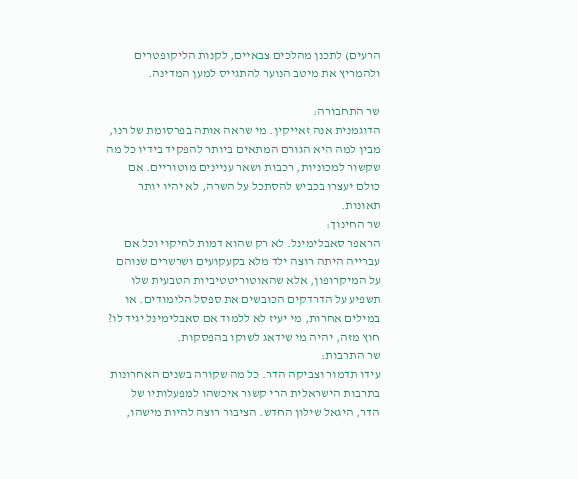הרעים) לתכנן מהלכים צבאיים, לקנות הליקופטרים ולהמריץ את מיטב הנוער להתגייס למען המדינה.

שר התחבורה:
הדוגמנית אנה זאייקין. מי שראה אותה בפרסומת של רנו, מבין למה היא הגורם המתאים ביותר להפקיד בידיו כל מה שקשור למכוניות, רכבות ושאר עניינים מוטוריים. אם כולם יעצרו בכביש להסתכל על השרה, לא יהיו יותר תאונות.
שר החינוך:
הראפר סאבלימינל. לא רק שהוא דמות לחיקוי וכל אם עברייה היתה רוצה ילד מלא בקעקועים ושרשרים שנוהם על המיקרופון, אלא שהאוטוריטטיביות הטבעית שלו תשפיע על הדרדקים הכובשים את ספסל הלימודים. או במילים אחרות, מי יעיז לא ללמוד אם סאבלימינל יגיד לו? חוץ מזה, יהיה מי שידאג לשוקו בהפסקות.
שר התרבות:
עידו תדמור וצביקה הדר. כל מה שקורה בשנים האחרונות בתרבות הישראלית הרי קשור איכשהו למפעלותיו של הדר, היגאל שילון החדש. הציבור רוצה להיות מישהו,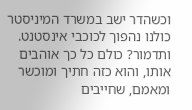וכשהדר ישב במשרד המיניסטר כולנו נהפוך לכוכבי אינסטנט. ותדמור? כולם כל כך אוהבים אותו, והוא כזה חתיך ומוכשר ומאמם, שחייבים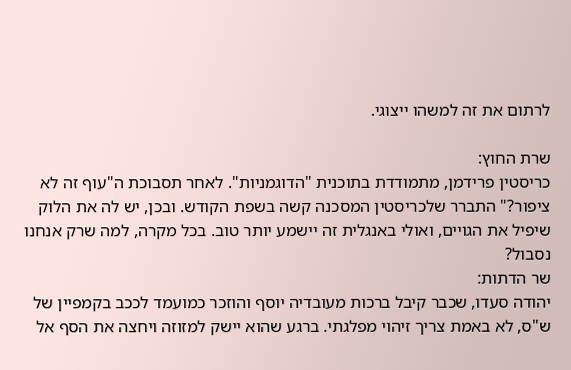לרתום את זה למשהו ייצוגי.

שרת החוץ:
כריסטין פרידמן, מתמודדת בתוכנית "הדוגמניות". לאחר תסבוכת ה"עוף זה לא ציפור?" התברר שלכריסטין המסכנה קשה בשפת הקודש. ובכן, יש לה את הלוק שיפיל את הגויים, ואולי באנגלית זה יישמע יותר טוב. בכל מקרה, למה שרק אנחנו נסבול?
שר הדתות:
יהודה סעדו, שכבר קיבל ברכות מעובדיה יוסף והוזכר כמועמד לככב בקמפיין של ש"ס, לא באמת צריך זיהוי מפלגתי. ברגע שהוא יישק למזוזה ויחצה את הסף אל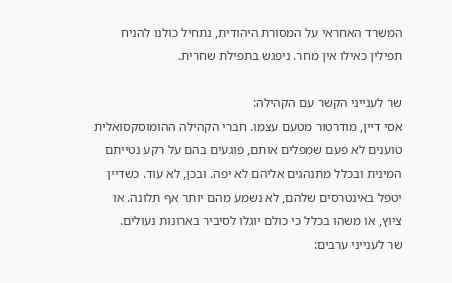המשרד האחראי על המסורת היהודית, נתחיל כולנו להניח תפילין כאילו אין מחר. ניפגש בתפילת שחרית.

שר לענייני הקשר עם הקהילה:
אסי דיין, מודרטור מטעם עצמו. חברי הקהילה ההומוסקסואלית טוענים לא פעם שמפלים אותם, פוגעים בהם על רקע נטייתם המינית ובכלל מתנהגים אליהם לא יפה. ובכן, לא עוד. כשדיין יטפל באינטרסים שלהם, לא נשמע מהם יותר אף תלונה. או ציוץ, או משהו בכלל כי כולם יוגלו לסיביר בארונות נעולים.
שר לענייני ערבים: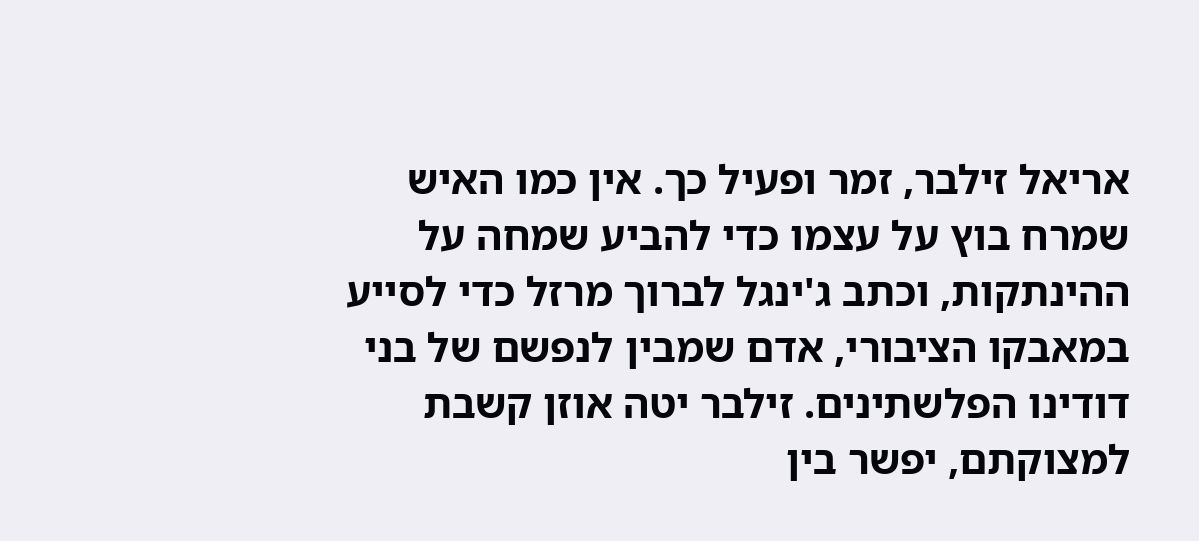אריאל זילבר, זמר ופעיל כך. אין כמו האיש שמרח בוץ על עצמו כדי להביע שמחה על ההינתקות, וכתב ג'ינגל לברוך מרזל כדי לסייע במאבקו הציבורי, אדם שמבין לנפשם של בני דודינו הפלשתינים. זילבר יטה אוזן קשבת למצוקתם, יפשר בין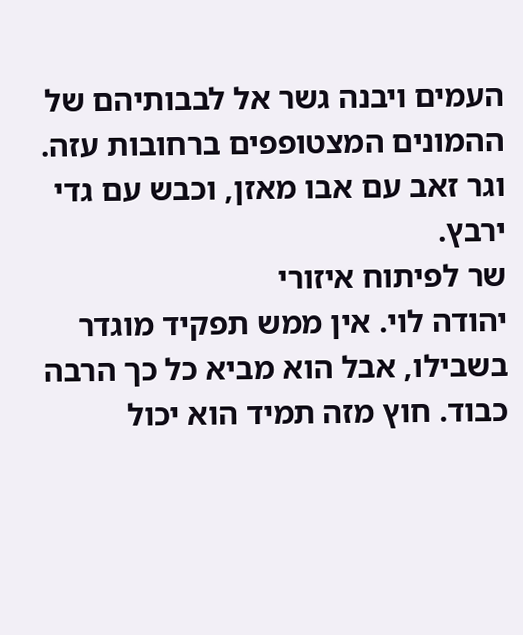העמים ויבנה גשר אל לבבותיהם של ההמונים המצטופפים ברחובות עזה. וגר זאב עם אבו מאזן, וכבש עם גדי ירבץ.
שר לפיתוח איזורי
יהודה לוי. אין ממש תפקיד מוגדר בשבילו, אבל הוא מביא כל כך הרבה כבוד. חוץ מזה תמיד הוא יכול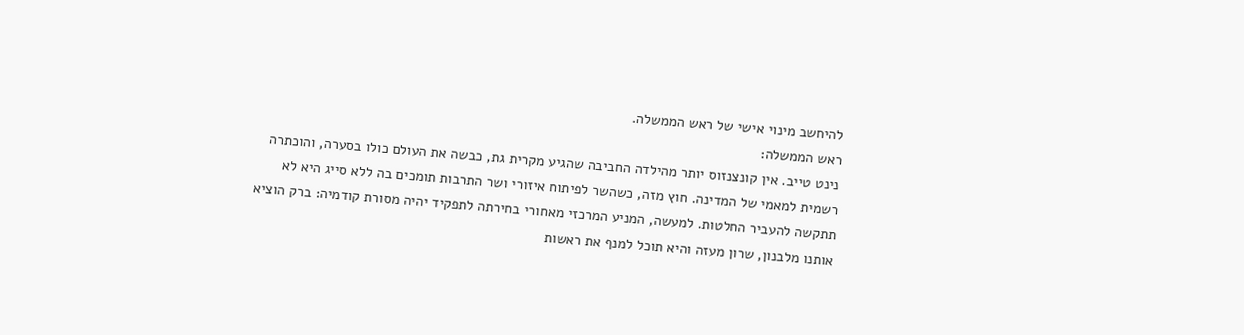להיחשב מינוי אישי של ראש הממשלה.
ראש הממשלה:
נינט טייב. אין קונצנזוס יותר מהילדה החביבה שהגיע מקרית גת, כבשה את העולם כולו בסערה, והוכתרה רשמית למאמי של המדינה. חוץ מזה, כשהשר לפיתוח איזורי ושר התרבות תומכים בה ללא סייג היא לא תתקשה להעביר החלטות. למעשה, המניע המרכזי מאחורי בחירתה לתפקיד יהיה מסורת קודמיה: ברק הוציא אותנו מלבנון, שרון מעזה והיא תוכל למנף את ראשות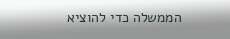הממשלה כדי להוציא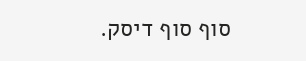סוף סוף דיסק.